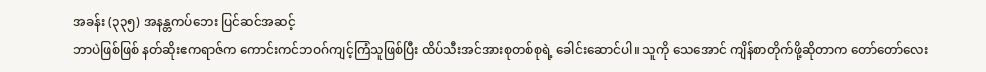အခန်း (၃၃၅) အနန္တကပ်ဘေး ပြင်ဆင်အဆင့်
ဘာပဲဖြစ်ဖြစ် နတ်ဆိုးဧကရာဇ်က ကောင်းကင်ဘဝဂ်ကျင့်ကြံသူဖြစ်ပြီး ထိပ်သီးအင်အားစုတစ်စုရဲ့ ခေါင်းဆောင်ပါ။ သူကို သေအောင် ကျိန်စာတိုက်ဖို့ဆိုတာက တော်တော်လေး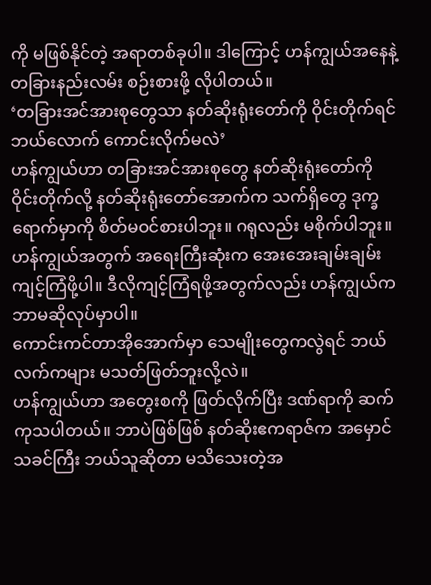ကို မဖြစ်နိုင်တဲ့ အရာတစ်ခုပါ။ ဒါကြောင့် ဟန်ကျွယ်အနေနဲ့ တခြားနည်းလမ်း စဉ်းစားဖို့ လိုပါတယ်။
‘တခြားအင်အားစုတွေသာ နတ်ဆိုးရုံးတော်ကို ဝိုင်းတိုက်ရင် ဘယ်လောက် ကောင်းလိုက်မလဲ’
ဟန်ကျွယ်ဟာ တခြားအင်အားစုတွေ နတ်ဆိုးရုံးတော်ကို ဝိုင်းတိုက်လို့ နတ်ဆိုးရုံးတော်အောက်က သက်ရှိတွေ ဒုက္ခရောက်မှာကို စိတ်မဝင်စားပါဘူး။ ဂရုလည်း မစိုက်ပါဘူး။ ဟန်ကျွယ်အတွက် အရေးကြီးဆုံးက အေးအေးချမ်းချမ်း ကျင့်ကြံဖို့ပါ။ ဒီလိုကျင့်ကြံရဖို့အတွက်လည်း ဟန်ကျွယ်က ဘာမဆိုလုပ်မှာပါ။
ကောင်းကင်တာအိုအောက်မှာ သေမျိုးတွေကလွဲရင် ဘယ်လက်ကများ မသတ်ဖြတ်ဘူးလို့လဲ။
ဟန်ကျွယ်ဟာ အတွေးစကို ဖြတ်လိုက်ပြီး ဒဏ်ရာကို ဆက်ကုသပါတယ်။ ဘာပဲဖြစ်ဖြစ် နတ်ဆိုးဧကရာဇ်က အမှောင်သခင်ကြီး ဘယ်သူဆိုတာ မသိသေးတဲ့အ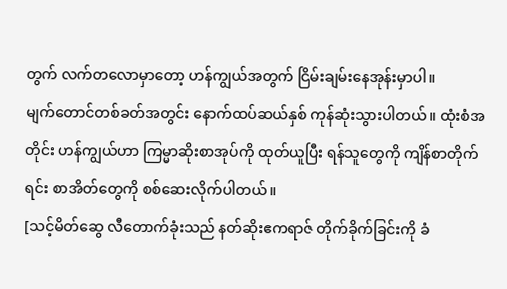တွက် လက်တလောမှာတော့ ဟန်ကျွယ်အတွက် ငြိမ်းချမ်းနေအုန်းမှာပါ။
မျက်တောင်တစ်ခတ်အတွင်း နောက်ထပ်ဆယ်နှစ် ကုန်ဆုံးသွားပါတယ်။ ထုံးစံအတိုင်း ဟန်ကျွယ်ဟာ ကြမ္မာဆိုးစာအုပ်ကို ထုတ်ယူပြီး ရန်သူတွေကို ကျိန်စာတိုက်ရင်း စာအိတ်တွေကို စစ်ဆေးလိုက်ပါတယ်။
[သင့်မိတ်ဆွေ လီတောက်ခုံးသည် နတ်ဆိုးဧကရာဇ် တိုက်ခိုက်ခြင်းကို ခံ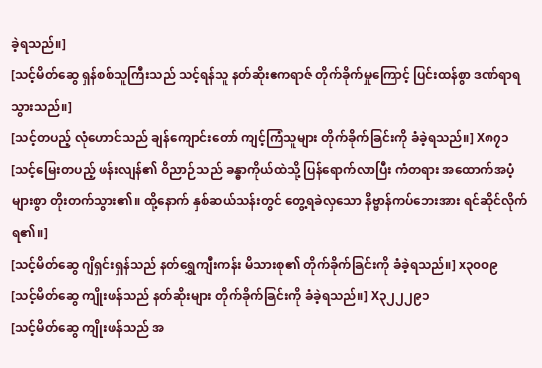ခဲ့ရသည်။]
[သင့်မိတ်ဆွေ ရှန်စစ်သူကြီးသည် သင့်ရန်သူ နတ်ဆိုးဧကရာဇ် တိုက်ခိုက်မှုကြောင့် ပြင်းထန်စွာ ဒဏ်ရာရသွားသည်။]
[သင့်တပည့် လုံဟောင်သည် ချန်ကျောင်းတော် ကျင့်ကြံသူများ တိုက်ခိုက်ခြင်းကို ခံခဲ့ရသည်။] X၈၇၁
[သင့်မြေးတပည့် ဖန်းလျန်၏ ဝိညာဉ်သည် ခန္ဓာကိုယ်ထဲသို့ ပြန်ရောက်လာပြီး ကံတရား အထောက်အပံ့ များစွာ တိုးတက်သွား၏။ ထို့နောက် နှစ်ဆယ်သန်းတွင် တွေ့ရခဲလှသော နိဗ္ဗာန်ကပ်ဘေးအား ရင်ဆိုင်လိုက်ရ၏။]
[သင့်မိတ်ဆွေ ဂျိရှင်းရှန်သည် နတ်ရွှေကျီးကန်း မိသားစု၏ တိုက်ခိုက်ခြင်းကို ခံခဲ့ရသည်။] x၃၀၀၉
[သင့်မိတ်ဆွေ ကျိုးဖန်သည် နတ်ဆိုးများ တိုက်ခိုက်ခြင်းကို ခံခဲ့ရသည်။] X၃၂၂၂၉၁
[သင့်မိတ်ဆွေ ကျိုးဖန်သည် အ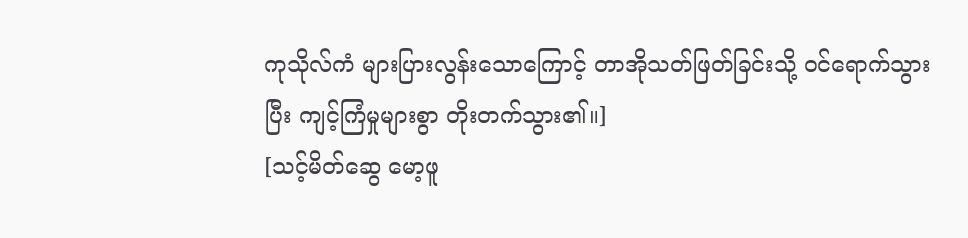ကုသိုလ်ကံ များပြားလွန်းသောကြောင့် တာအိုသတ်ဖြတ်ခြင်းသို့ ဝင်ရောက်သွားပြီး ကျင့်ကြံမှုများစွာ တိုးတက်သွား၏။]
[သင့်မိတ်ဆွေ မော့ဖူ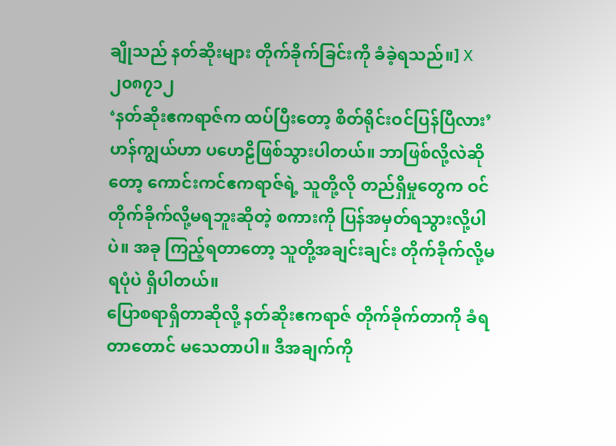ချိုသည် နတ်ဆိုးများ တိုက်ခိုက်ခြင်းကို ခံခဲ့ရသည်။] X၂၀၈၇၁၂
‘နတ်ဆိုးဧကရာဇ်က ထပ်ပြီးတော့ စိတ်ရိုင်းဝင်ပြန်ပြီလား’ ဟန်ကျွယ်ဟာ ပဟေဠိဖြစ်သွားပါတယ်။ ဘာဖြစ်လို့လဲဆိုတော့ ကောင်းကင်ဧကရာဇ်ရဲ့ သူတို့လို တည်ရှိမှုတွေက ဝင်တိုက်ခိုက်လို့မရဘူးဆိုတဲ့ စကားကို ပြန်အမှတ်ရသွားလို့ပါပဲ။ အခု ကြည့်ရတာတော့ သူတို့အချင်းချင်း တိုက်ခိုက်လို့မရပုံပဲ ရှိပါတယ်။
ပြောစရာရှိတာဆိုလို့ နတ်ဆိုးဧကရာဇ် တိုက်ခိုက်တာကို ခံရတာတောင် မသေတာပါ။ ဒီအချက်ကို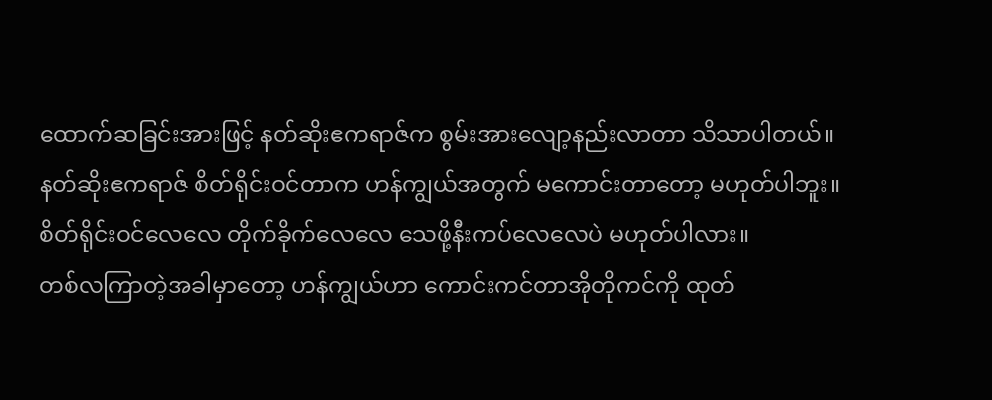ထောက်ဆခြင်းအားဖြင့် နတ်ဆိုးဧကရာဇ်က စွမ်းအားလျော့နည်းလာတာ သိသာပါတယ်။
နတ်ဆိုးဧကရာဇ် စိတ်ရိုင်းဝင်တာက ဟန်ကျွယ်အတွက် မကောင်းတာတော့ မဟုတ်ပါဘူး။ စိတ်ရိုင်းဝင်လေလေ တိုက်ခိုက်လေလေ သေဖို့နီးကပ်လေလေပဲ မဟုတ်ပါလား။
တစ်လကြာတဲ့အခါမှာတော့ ဟန်ကျွယ်ဟာ ကောင်းကင်တာအိုတိုကင်ကို ထုတ်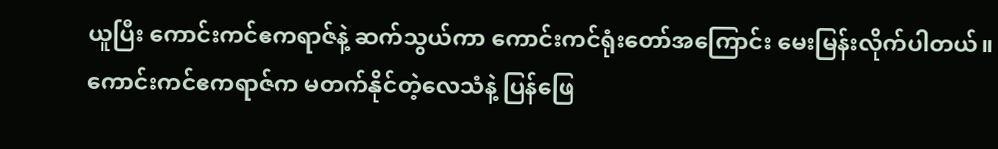ယူပြီး ကောင်းကင်ဧကရာဇ်နဲ့ ဆက်သွယ်ကာ ကောင်းကင်ရုံးတော်အကြောင်း မေးမြန်းလိုက်ပါတယ်။
ကောင်းကင်ဧကရာဇ်က မတက်နိုင်တဲ့လေသံနဲ့ ပြန်ဖြေ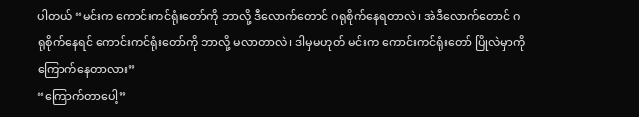ပါတယ် “မင်းက ကောင်းကင်ရုံးတော်ကို ဘာလို့ ဒီလောက်တောင် ဂရုစိုက်နေရတာလဲ၊ အဲဒီလောက်တောင် ဂရုစိုက်နေရင် ကောင်းကင်ရုံးတော်ကို ဘာလို့ မလာတာလဲ၊ ဒါမှမဟုတ် မင်းက ကောင်းကင်ရုံးတော် ပြိုလဲမှာကို ကြောက်နေတာလား”
“ကြောက်တာပေါ့”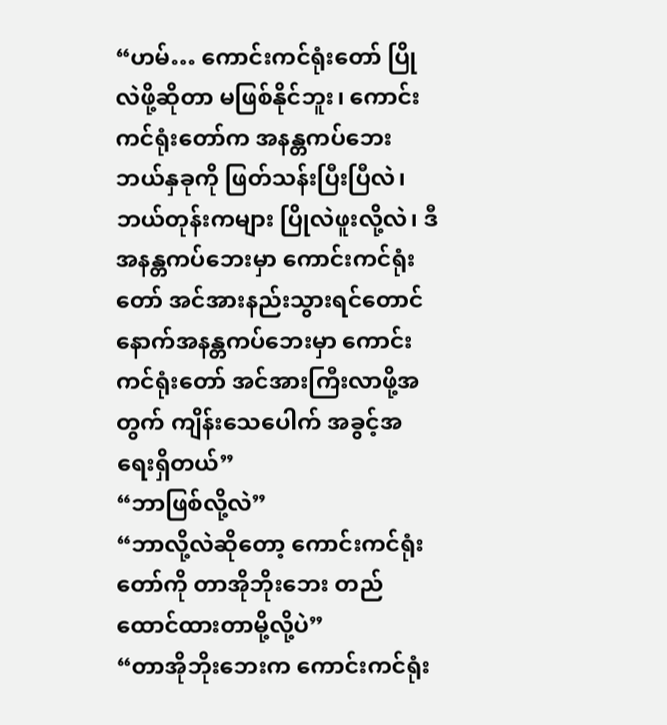“ဟမ်… ကောင်းကင်ရုံးတော် ပြိုလဲဖို့ဆိုတာ မဖြစ်နိုင်ဘူး၊ ကောင်းကင်ရုံးတော်က အနန္တကပ်ဘေး ဘယ်နှခုကို ဖြတ်သန်းပြီးပြီလဲ၊ ဘယ်တုန်းကများ ပြိုလဲဖူးလို့လဲ၊ ဒီအနန္တကပ်ဘေးမှာ ကောင်းကင်ရုံးတော် အင်အားနည်းသွားရင်တောင် နောက်အနန္တကပ်ဘေးမှာ ကောင်းကင်ရုံးတော် အင်အားကြီးလာဖို့အတွက် ကျိန်းသေပေါက် အခွင့်အရေးရှိတယ်”
“ဘာဖြစ်လို့လဲ”
“ဘာလို့လဲဆိုတော့ ကောင်းကင်ရုံးတော်ကို တာအိုဘိုးဘေး တည်ထောင်ထားတာမို့လို့ပဲ”
“တာအိုဘိုးဘေးက ကောင်းကင်ရုံး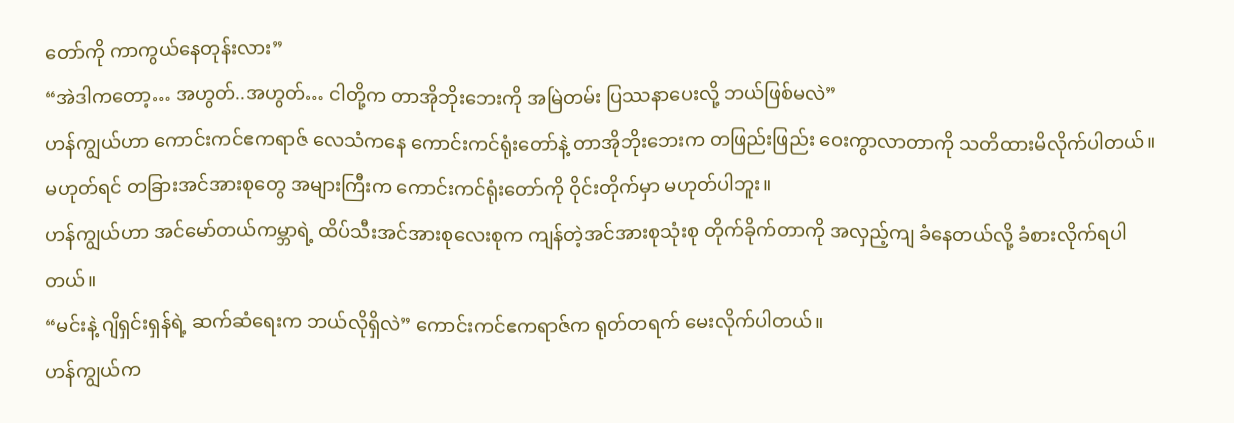တော်ကို ကာကွယ်နေတုန်းလား”
“အဲဒါကတော့… အဟွတ်..အဟွတ်… ငါတို့က တာအိုဘိုးဘေးကို အမြဲတမ်း ပြဿနာပေးလို့ ဘယ်ဖြစ်မလဲ”
ဟန်ကျွယ်ဟာ ကောင်းကင်ဧကရာဇ် လေသံကနေ ကောင်းကင်ရုံးတော်နဲ့ တာအိုဘိုးဘေးက တဖြည်းဖြည်း ဝေးကွာလာတာကို သတိထားမိလိုက်ပါတယ်။ မဟုတ်ရင် တခြားအင်အားစုတွေ အများကြီးက ကောင်းကင်ရုံးတော်ကို ဝိုင်းတိုက်မှာ မဟုတ်ပါဘူး။
ဟန်ကျွယ်ဟာ အင်မော်တယ်ကမ္ဘာရဲ့ ထိပ်သီးအင်အားစုလေးစုက ကျန်တဲ့အင်အားစုသုံးစု တိုက်ခိုက်တာကို အလှည့်ကျ ခံနေတယ်လို့ ခံစားလိုက်ရပါတယ်။
“မင်းနဲ့ ဂျိရှင်းရှန်ရဲ့ ဆက်ဆံရေးက ဘယ်လိုရှိလဲ” ကောင်းကင်ဧကရာဇ်က ရုတ်တရက် မေးလိုက်ပါတယ်။
ဟန်ကျွယ်က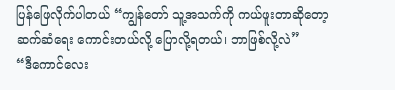ပြန်ဖြေလိုက်ပါတယ် “ကျွန်တော် သူ့အသက်ကို ကယ်ဖူးတာဆိုတော့ ဆက်ဆံရေး ကောင်းတယ်လို့ ပြောလို့ရတယ်၊ ဘာဖြစ်လို့လဲ”
“ဒီကောင်လေး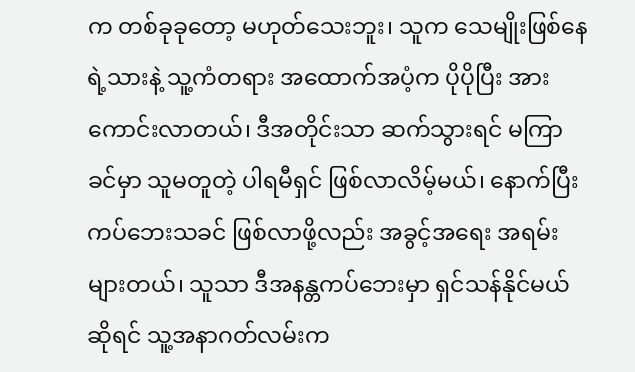က တစ်ခုခုတော့ မဟုတ်သေးဘူး၊ သူက သေမျိုးဖြစ်နေရဲ့သားနဲ့ သူ့ကံတရား အထောက်အပံ့က ပိုပိုပြီး အားကောင်းလာတယ်၊ ဒီအတိုင်းသာ ဆက်သွားရင် မကြာခင်မှာ သူမတူတဲ့ ပါရမီရှင် ဖြစ်လာလိမ့်မယ်၊ နောက်ပြီး ကပ်ဘေးသခင် ဖြစ်လာဖို့လည်း အခွင့်အရေး အရမ်းများတယ်၊ သူသာ ဒီအနန္တကပ်ဘေးမှာ ရှင်သန်နိုင်မယ်ဆိုရင် သူ့အနာဂတ်လမ်းက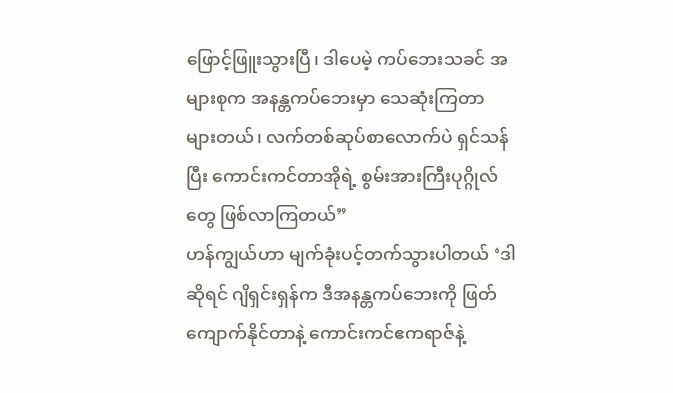ဖြောင့်ဖြူးသွားပြီ၊ ဒါပေမဲ့ ကပ်ဘေးသခင် အများစုက အနန္တကပ်ဘေးမှာ သေဆုံးကြတာ များတယ်၊ လက်တစ်ဆုပ်စာလောက်ပဲ ရှင်သန်ပြီး ကောင်းကင်တာအိုရဲ့ စွမ်းအားကြီးပုဂ္ဂိုလ်တွေ ဖြစ်လာကြတယ်”
ဟန်ကျွယ်ဟာ မျက်ခုံးပင့်တက်သွားပါတယ် ‘ဒါဆိုရင် ဂျိရှင်းရှန်က ဒီအနန္တကပ်ဘေးကို ဖြတ်ကျောက်နိုင်တာနဲ့ ကောင်းကင်ဧကရာဇ်နဲ့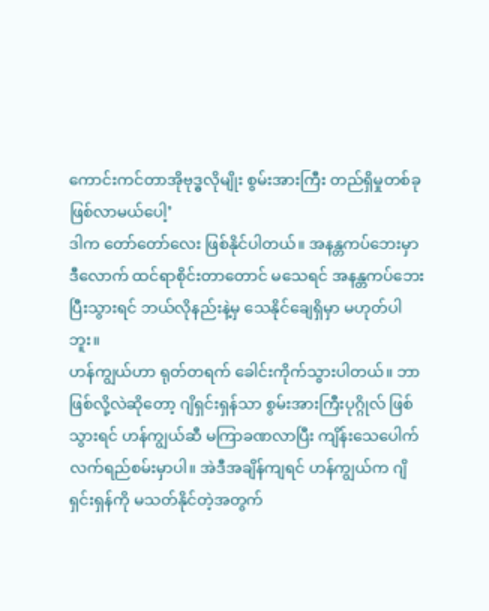ကောင်းကင်တာအိုဗုဒ္ဓလိုမျိုး စွမ်းအားကြီး တည်ရှိမှုတစ်ခု ဖြစ်လာမယ်ပေါ့’
ဒါက တော်တော်လေး ဖြစ်နိုင်ပါတယ်။ အနန္တကပ်ဘေးမှာ ဒီလောက် ထင်ရာစိုင်းတာတောင် မသေရင် အနန္တကပ်ဘေးပြီးသွားရင် ဘယ်လိုနည်းနဲ့မှ သေနိုင်ချေရှိမှာ မဟုတ်ပါဘူး။
ဟန်ကျွယ်ဟာ ရုတ်တရက် ခေါင်းကိုက်သွားပါတယ်။ ဘာဖြစ်လို့လဲဆိုတော့ ဂျိရှင်းရှန်သာ စွမ်းအားကြီးပုဂ္ဂိုလ် ဖြစ်သွားရင် ဟန်ကျွယ်ဆီ မကြာခဏလာပြီး ကျိန်းသေပေါက် လက်ရည်စမ်းမှာပါ။ အဲဒီအချိန်ကျရင် ဟန်ကျွယ်က ဂျိရှင်းရှန်ကို မသတ်နိုင်တဲ့အတွက်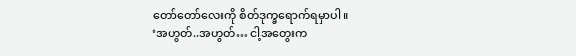တော်တော်လေးကို စိတ်ဒုက္ခရောက်ရမှာပါ။
‘အဟွတ်..အဟွတ်… ငါ့အတွေးက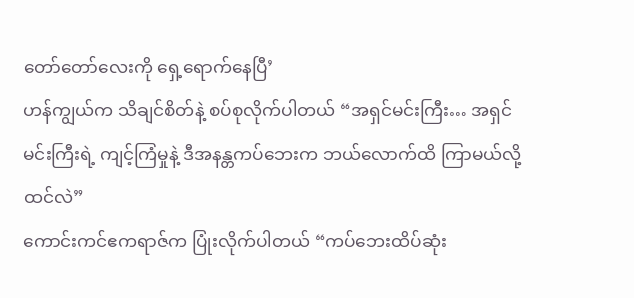တော်တော်လေးကို ရှေ့ရောက်နေပြီ’
ဟန်ကျွယ်က သိချင်စိတ်နဲ့ စပ်စုလိုက်ပါတယ် “အရှင်မင်းကြီး… အရှင်မင်းကြီးရဲ့ ကျင့်ကြံမှုနဲ့ ဒီအနန္တကပ်ဘေးက ဘယ်လောက်ထိ ကြာမယ်လို့ ထင်လဲ”
ကောင်းကင်ဧကရာဇ်က ပြုံးလိုက်ပါတယ် “ကပ်ဘေးထိပ်ဆုံး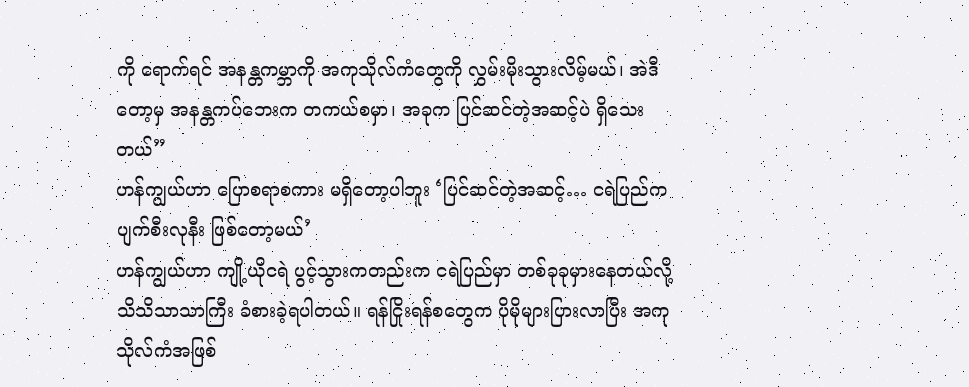ကို ရောက်ရင် အနန္တကမ္ဘာကို အကုသိုလ်ကံတွေကို လွှမ်းမိုးသွားလိမ့်မယ်၊ အဲဒီတော့မှ အနန္တကပ်ဘေးက တကယ်စမှာ၊ အခုက ပြင်ဆင်တဲ့အဆင့်ပဲ ရှိသေးတယ်”
ဟန်ကျွယ်ဟာ ပြောစရာစကား မရှိတော့ပါဘူး ‘ပြင်ဆင်တဲ့အဆင့်… ငရဲပြည်က ပျက်စီးလုနီး ဖြစ်တော့မယ်’
ဟန်ကျွယ်ဟာ ကျို့ယိုငရဲ ပွင့်သွားကတည်းက ငရဲပြည်မှာ တစ်ခုခုမှားနေတယ်လို့ သိသိသာသာကြီး ခံစားခဲ့ရပါတယ်။ ရန်ငြိုးရန်စတွေက ပိုမိုများပြားလာပြီး အကုသိုလ်ကံအဖြစ်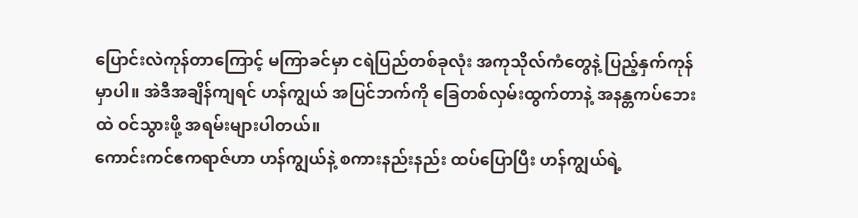ပြောင်းလဲကုန်တာကြောင့် မကြာခင်မှာ ငရဲပြည်တစ်ခုလုံး အကုသိုလ်ကံတွေနဲ့ ပြည့်နှက်ကုန်မှာပါ။ အဲဒီအချိန်ကျရင် ဟန်ကျွယ် အပြင်ဘက်ကို ခြေတစ်လှမ်းထွက်တာနဲ့ အနန္တကပ်ဘေးထဲ ဝင်သွားဖို့ အရမ်းများပါတယ်။
ကောင်းကင်ဧကရာဇ်ဟာ ဟန်ကျွယ်နဲ့ စကားနည်းနည်း ထပ်ပြောပြီး ဟန်ကျွယ်ရဲ့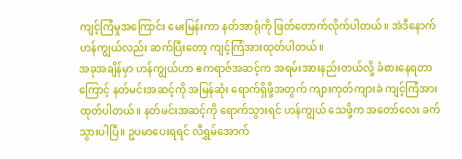ကျင့်ကြံမှုအကြောင်း မေးမြန်းကာ နတ်အာရုံကို ဖြတ်တောက်လိုက်ပါတယ်။ အဲဒီနောက် ဟန်ကျွယ်လည်း ဆက်ပြီးတော့ ကျင့်ကြံအားထုတ်ပါတယ်။
အခုအချိန်မှာ ဟန်ကျွယ်ဟာ ဧကရာဇ်အဆင့်က အရမ်းအားနည်းတယ်လို့ ခံစားနေရတာကြောင့် နတ်မင်းအဆင့်ကို အမြန်ဆုံး ရောက်ရှိဖို့အတွက် ကျားကုတ်ကျားခဲ ကျင့်ကြံအားထုတ်ပါတယ်။ နတ်မင်းအဆင့်ကို ရောက်သွားရင် ဟန်ကျွယ် သေဖို့က အတော်လေး ခက်သွားပါပြီ။ ဥပမာပေးရရင် လီရွှမ်အောက်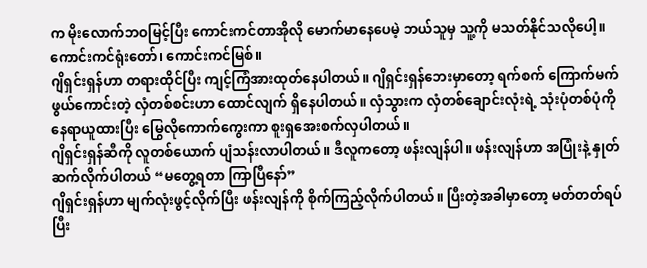က မိုးလောက်ဘဝမြင့်ပြီး ကောင်းကင်တာအိုလို မောက်မာနေပေမဲ့ ဘယ်သူမှ သူ့ကို မသတ်နိုင်သလိုပေါ့။
ကောင်းကင်ရုံးတော်၊ ကောင်းကင်မြစ်။
ဂျိရှင်းရှန်ဟာ တရားထိုင်ပြီး ကျင့်ကြံအားထုတ်နေပါတယ်။ ဂျိရှင်းရှန်ဘေးမှာတော့ ရက်စက် ကြောက်မက်ဖွယ်ကောင်းတဲ့ လှံတစ်စင်းဟာ ထောင်လျက် ရှိနေပါတယ်။ လှံသွားက လှံတစ်ချောင်းလုံးရဲ့ သုံးပုံတစ်ပုံကို နေရာယူထားပြီး မြွေလိုကောက်ကွေးကာ စူးရှအေးစက်လှပါတယ်။
ဂျိရှင်းရှန်ဆီကို လူတစ်ယောက် ပျံသန်းလာပါတယ်။ ဒီလူကတော့ ဖန်းလျန်ပါ။ ဖန်းလျန်ဟာ အပြုံးနဲ့ နှုတ်ဆက်လိုက်ပါတယ် “မတွေ့ရတာ ကြာပြီနော်”
ဂျိရှင်းရှန်ဟာ မျက်လုံးဖွင့်လိုက်ပြီး ဖန်းလျန်ကို စိုက်ကြည့်လိုက်ပါတယ်။ ပြီးတဲ့အခါမှာတော့ မတ်တတ်ရပ်ပြီး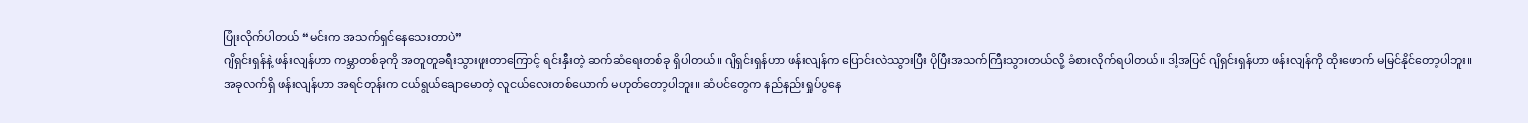ပြုံးလိုက်ပါတယ် “မင်းက အသက်ရှင်နေသေးတာပဲ”
ဂျိရှင်းရှန်နဲ့ ဖန်းလျန်ဟာ ကမ္ဘာတစ်ခုကို အတူတူခရီးသွားဖူးတာကြောင့် ရင်းနှီးတဲ့ ဆက်ဆံရေးတစ်ခု ရှိပါတယ်။ ဂျိရှင်းရှန်ဟာ ဖန်းလျန်က ပြောင်းလဲဿွားပြီး ပိုပြီးအသက်ကြီးသွားတယ်လို့ ခံစားလိုက်ရပါတယ်။ ဒါ့အပြင် ဂျိရှင်းရှန်ဟာ ဖန်းလျန်ကို ထိုးဖောက် မမြင်နိုင်တော့ပါဘူး။
အခုလက်ရှိ ဖန်းလျန်ဟာ အရင်တုန်းက ငယ်ရွယ်ချောမောတဲ့ လူငယ်လေးတစ်ယောက် မဟုတ်တော့ပါဘူး။ ဆံပင်တွေက နည်နည်းရှုပ်ပွနေ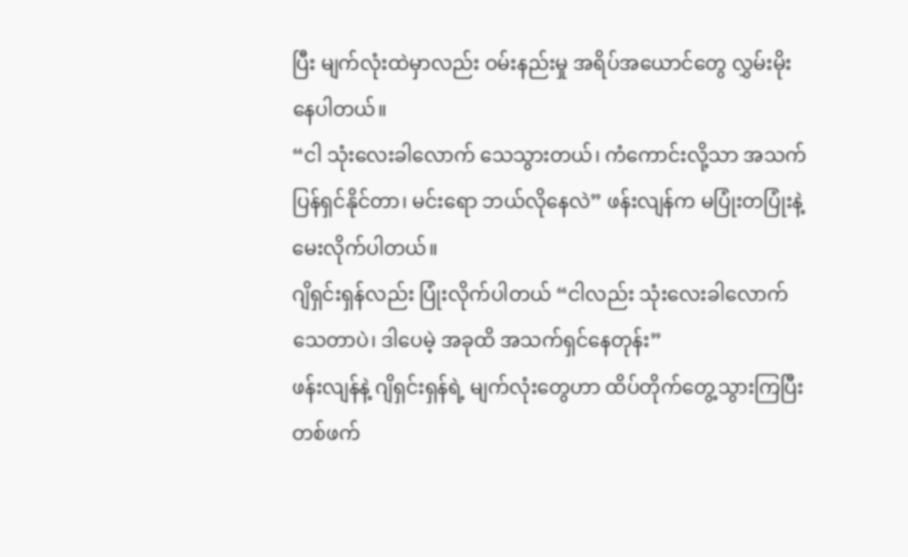ပြီး မျက်လုံးထဲမှာလည်း ဝမ်းနည်းမှု အရိပ်အယောင်တွေ လွှမ်းမိုးနေပါတယ်။
“ငါ သုံးလေးခါလောက် သေသွားတယ်၊ ကံကောင်းလို့သာ အသက်ပြန်ရှင်နိုင်တာ၊ မင်းရော ဘယ်လိုနေလဲ” ဖန်းလျန်က မပြုံးတပြုံးနဲ့ မေးလိုက်ပါတယ်။
ဂျိရှင်းရှန်လည်း ပြုံးလိုက်ပါတယ် “ငါလည်း သုံးလေးခါလောက် သေတာပဲ၊ ဒါပေမဲ့ အခုထိ အသက်ရှင်နေတုန်း”
ဖန်းလျန်နဲ့ ဂျိရှင်းရှန်ရဲ့ မျက်လုံးတွေဟာ ထိပ်တိုက်တွေ့သွားကြပြီး တစ်ဖက်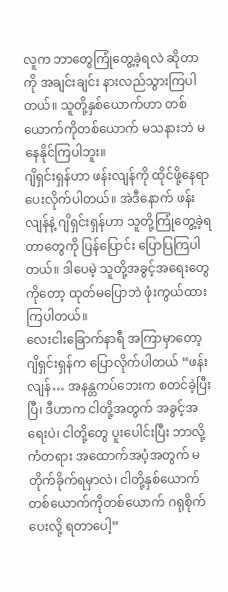လူက ဘာတွေကြုံတွေ့ခဲ့ရလဲ ဆိုတာကို အချင်းချင်း နားလည်သွားကြပါတယ်။ သူတို့နှစ်ယောက်ဟာ တစ်ယောက်ကိုတစ်ယောက် မသနားဘဲ မနေနိုင်ကြပါဘူး။
ဂျိရှင်းရှန်ဟာ ဖန်းလျန်ကို ထိုင်ဖို့နေရာပေးလိုက်ပါတယ်။ အဲဒီနောက် ဖန်းလျန်နဲ့ ဂျိရှင်းရှန်ဟာ သူတို့ကြုံတွေ့ခဲ့ရတာတွေကို ပြန်ပြောင်း ပြောပြကြပါတယ်။ ဒါပေမဲ့ သူတို့အခွင့်အရေးတွေကိုတော့ ထုတ်မပြောဘဲ ဖုံးကွယ်ထားကြပါတယ်။
လေးငါးခြောက်နာရီ အကြာမှာတော့ ဂျိရှင်းရှန်က ပြောလိုက်ပါတယ် “ဖန်းလျန်… အနန္တကပ်ဘေးက စတင်ခဲ့ပြီးပြီ၊ ဒီဟာက ငါတို့အတွက် အခွင့်အရေးပဲ၊ ငါတို့တွေ ပူးပေါင်းပြီး ဘာလို့ ကံတရား အထောက်အပံ့အတွက် မတိုက်ခိုက်ရမှာလဲ၊ ငါတို့နှစ်ယောက် တစ်ယောက်ကိုတစ်ယောက် ဂရုစိုက်ပေးလို့ ရတာပေါ့”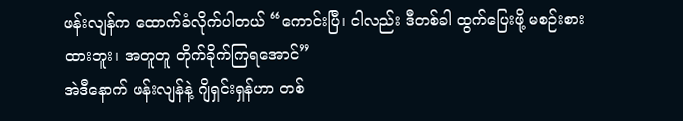ဖန်းလျန်က ထောက်ခံလိုက်ပါတယ် “ကောင်းပြီ၊ ငါလည်း ဒီတစ်ခါ ထွက်ပြေးဖို့ မစဉ်းစားထားဘူး၊ အတူတူ တိုက်ခိုက်ကြရအောင်”
အဲဒီနောက် ဖန်းလျန်နဲ့ ဂျိရှင်းရှန်ဟာ တစ်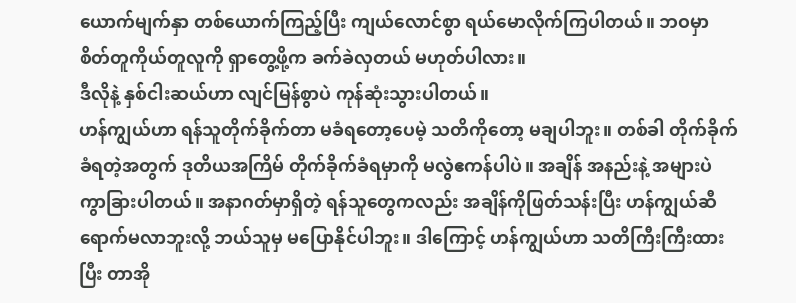ယောက်မျက်နှာ တစ်ယောက်ကြည့်ပြီး ကျယ်လောင်စွာ ရယ်မောလိုက်ကြပါတယ်။ ဘဝမှာ စိတ်တူကိုယ်တူလူကို ရှာတွေ့ဖို့က ခက်ခဲလှတယ် မဟုတ်ပါလား။
ဒီလိုနဲ့ နှစ်ငါးဆယ်ဟာ လျင်မြန်စွာပဲ ကုန်ဆုံးသွားပါတယ်။
ဟန်ကျွယ်ဟာ ရန်သူတိုက်ခိုက်တာ မခံရတော့ပေမဲ့ သတိကိုတော့ မချပါဘူး။ တစ်ခါ တိုက်ခိုက်ခံရတဲ့အတွက် ဒုတိယအကြိမ် တိုက်ခိုက်ခံရမှာကို မလွဲဧကန်ပါပဲ။ အချိန် အနည်းနဲ့ အများပဲ ကွာခြားပါတယ်။ အနာဂတ်မှာရှိတဲ့ ရန်သူတွေကလည်း အချိန်ကိုဖြတ်သန်းပြီး ဟန်ကျွယ်ဆီ ရောက်မလာဘူးလို့ ဘယ်သူမှ မပြောနိုင်ပါဘူး။ ဒါကြောင့် ဟန်ကျွယ်ဟာ သတိကြီးကြီးထားပြီး တာအို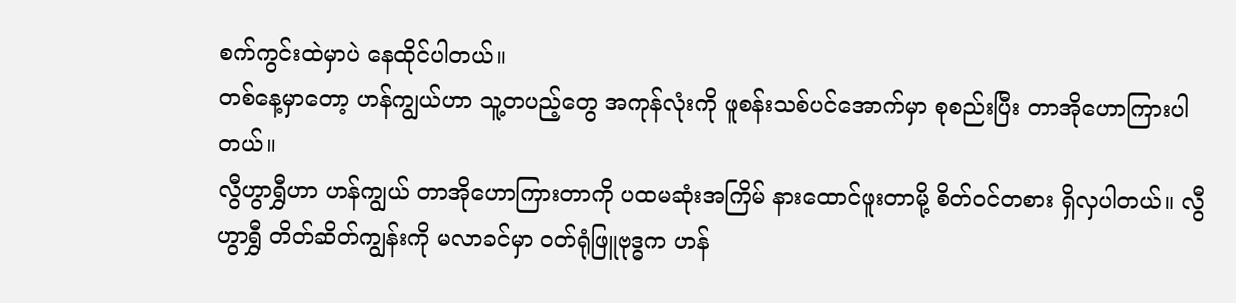စက်ကွင်းထဲမှာပဲ နေထိုင်ပါတယ်။
တစ်နေ့မှာတော့ ဟန်ကျွယ်ဟာ သူ့တပည့်တွေ အကုန်လုံးကို ဖူစန်းသစ်ပင်အောက်မှာ စုစည်းပြီး တာအိုဟောကြားပါတယ်။
လွီဟွာရွှီဟာ ဟန်ကျွယ် တာအိုဟောကြားတာကို ပထမဆုံးအကြိမ် နားထောင်ဖူးတာမို့ စိတ်ဝင်တစား ရှိလှပါတယ်။ လွီဟွာရွှီ တိတ်ဆိတ်ကျွန်းကို မလာခင်မှာ ဝတ်ရုံဖြူဗုဒ္ဓက ဟန်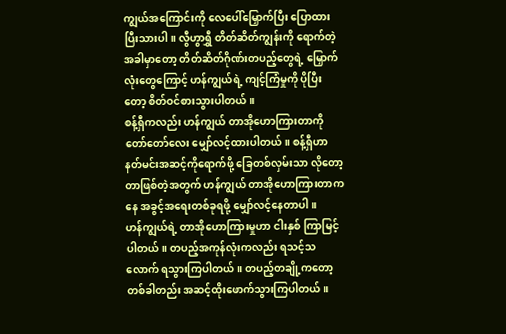ကျွယ်အကြောင်းကို လေပေါ်မြှောက်ပြီး ပြောထားပြီးသားပါ။ လွီဟွာရွှီ တိတ်ဆိတ်ကျွန်းကို ရောက်တဲ့အခါမှာတော့ တိတ်ဆိတ်ဂိုဏ်းတပည့်တွေရဲ့ မြှောက်လုံးတွေကြောင့် ဟန်ကျွယ်ရဲ့ ကျင့်ကြံမှုကို ပိုပြီးတော့ စိတ်ဝင်စားသွားပါတယ်။
စန့်ရှီကလည်း ဟန်ကျွယ် တာအိုဟောကြားတာကို တော်တော်လေး မျှော်လင့်ထားပါတယ်။ စန့်ရှီဟာ နတ်မင်းအဆင့်ကိုရောက်ဖို့ ခြေတစ်လှမ်းသာ လိုတော့တာဖြစ်တဲ့အတွက် ဟန်ကျွယ် တာအိုဟောကြားတာကနေ အခွင့်အရေးတစ်ခုရဖို့ မျှော်လင့်နေတာပါ။
ဟန်ကျွယ်ရဲ့ တာအိုဟောကြားမှုဟာ ငါးနှစ် ကြာမြင့်ပါတယ်။ တပည့်အကုန်လုံးကလည်း ရသင့်သလောက် ရသွားကြပါတယ်။ တပည့်တချို့ကတော့ တစ်ခါတည်း အဆင့်ထိုးဖောက်သွားကြပါတယ်။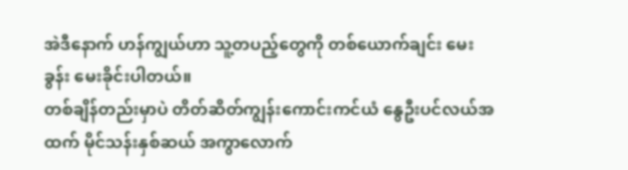အဲဒီနောက် ဟန်ကျွယ်ဟာ သူ့တပည့်တွေကို တစ်ယောက်ချင်း မေးခွန်း မေးခိုင်းပါတယ်။
တစ်ချိန်တည်းမှာပဲ တိတ်ဆိတ်ကျွန်းကောင်းကင်ယံ နွေဦးပင်လယ်အထက် မိုင်သန်းနှစ်ဆယ် အကွာလောက်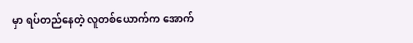မှာ ရပ်တည်နေတဲ့ လူတစ်ယောက်က အောက်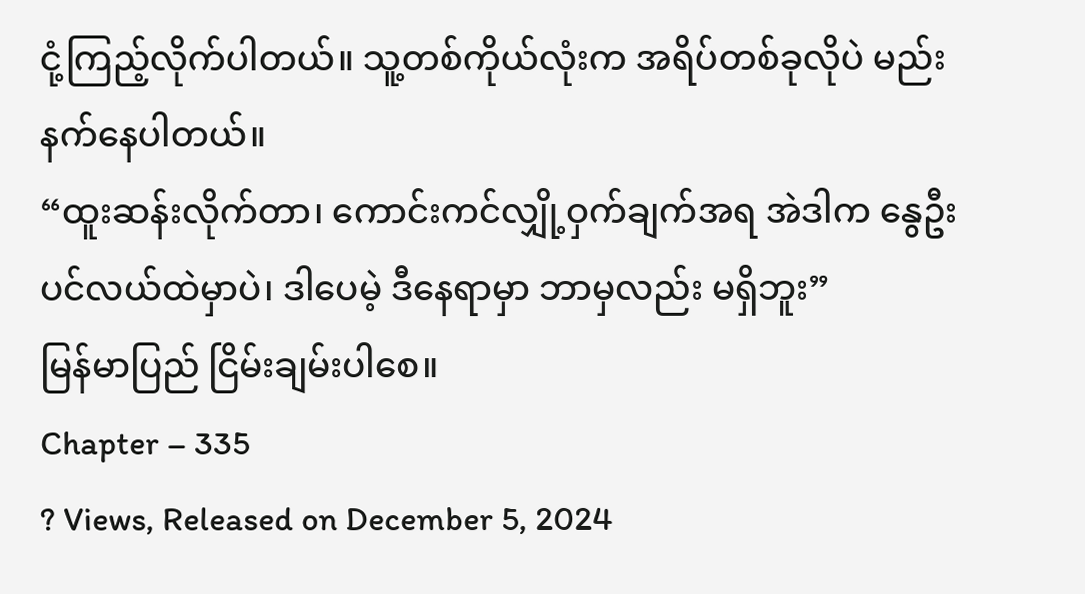ငုံ့ကြည့်လိုက်ပါတယ်။ သူ့တစ်ကိုယ်လုံးက အရိပ်တစ်ခုလိုပဲ မည်းနက်နေပါတယ်။
“ထူးဆန်းလိုက်တာ၊ ကောင်းကင်လျှို့ဝှက်ချက်အရ အဲဒါက နွေဦးပင်လယ်ထဲမှာပဲ၊ ဒါပေမဲ့ ဒီနေရာမှာ ဘာမှလည်း မရှိဘူး”
မြန်မာပြည် ငြိမ်းချမ်းပါစေ။
Chapter – 335
? Views, Released on December 5, 2024